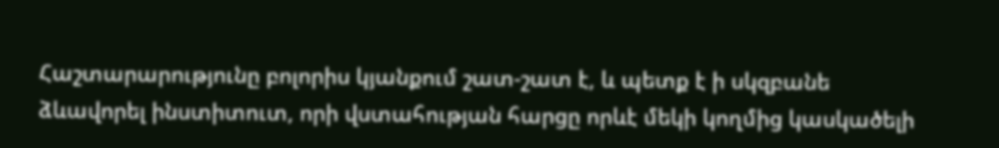Հաշտարարությունը բոլորիս կյանքում շատ-շատ է, և պետք է ի սկզբանե ձևավորել ինստիտուտ, որի վստահության հարցը որևէ մեկի կողմից կասկածելի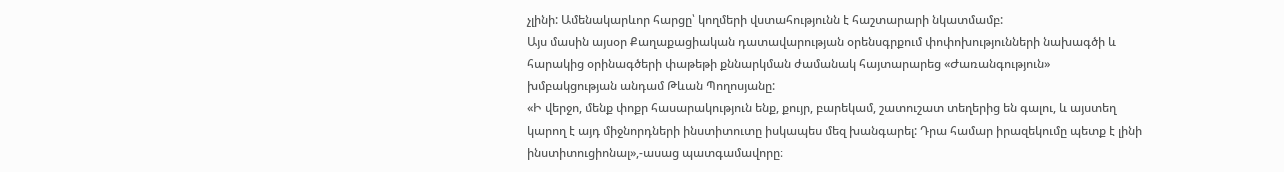չլինի: Ամենակարևոր հարցը՝ կողմերի վստահությունն է հաշտարարի նկատմամբ:
Այս մասին այսօր Քաղաքացիական դատավարության օրենսգրքում փոփոխությունների նախագծի և հարակից օրինագծերի փաթեթի քննարկման ժամանակ հայտարարեց «Ժառանգություն» խմբակցության անդամ Թևան Պողոսյանը:
«Ի վերջո, մենք փոքր հասարակություն ենք, քույր, բարեկամ, շատուշատ տեղերից են գալու, և այստեղ կարող է այդ միջնորդների ինստիտուտը իսկապես մեզ խանգարել: Դրա համար իրազեկումը պետք է լինի ինստիտուցիոնալ»,-ասաց պատգամավորը։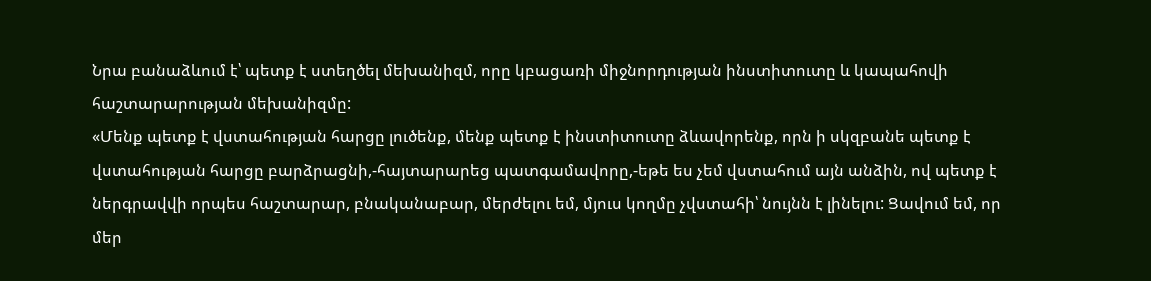Նրա բանաձևում է՝ պետք է ստեղծել մեխանիզմ, որը կբացառի միջնորդության ինստիտուտը և կապահովի հաշտարարության մեխանիզմը:
«Մենք պետք է վստահության հարցը լուծենք, մենք պետք է ինստիտուտը ձևավորենք, որն ի սկզբանե պետք է վստահության հարցը բարձրացնի,-հայտարարեց պատգամավորը,-եթե ես չեմ վստահում այն անձին, ով պետք է ներգրավվի որպես հաշտարար, բնականաբար, մերժելու եմ, մյուս կողմը չվստահի՝ նույնն է լինելու: Ցավում եմ, որ մեր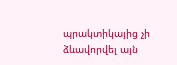պրակտիկայից չի ձևավորվել այն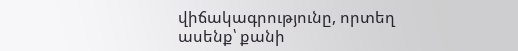վիճակագրությունը, որտեղ ասենք՝ քանի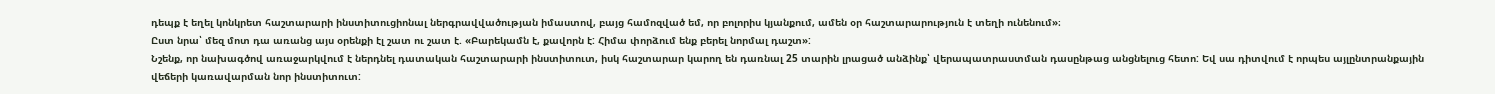դեպք է եղել կոնկրետ հաշտարարի ինստիտուցիոնալ ներգրավվածության իմաստով, բայց համոզված եմ, որ բոլորիս կյանքում, ամեն օր հաշտարարություն է տեղի ունենում»։
Ըստ նրա՝ մեզ մոտ դա առանց այս օրենքի էլ շատ ու շատ է. «Բարեկամն է, քավորն է: Հիմա փորձում ենք բերել նորմալ դաշտ»:
Նշենք, որ նախագծով առաջարկվում է ներդնել դատական հաշտարարի ինստիտուտ, իսկ հաշտարար կարող են դառնալ 25 տարին լրացած անձինք՝ վերապատրաստման դասընթաց անցնելուց հետո: Եվ սա դիտվում է որպես այլընտրանքային վեճերի կառավարման նոր ինստիտուտ: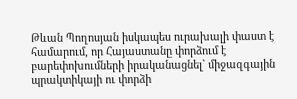Թևան Պողոսյան իսկապես ուրախալի փաստ է համարում, որ Հայաստանը փորձում է բարեփոխումների իրականացնել` միջազգային պրակտիկայի ու փորձի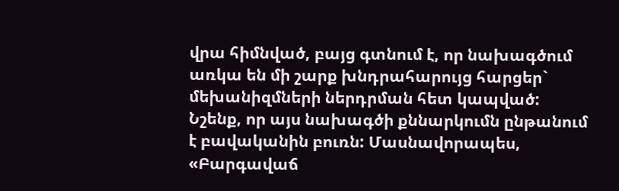վրա հիմնված, բայց գտնում է, որ նախագծում առկա են մի շարք խնդրահարույց հարցեր` մեխանիզմների ներդրման հետ կապված:
Նշենք, որ այս նախագծի քննարկումն ընթանում է բավականին բուռն: Մասնավորապես, «Բարգավաճ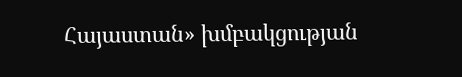Հայաստան» խմբակցության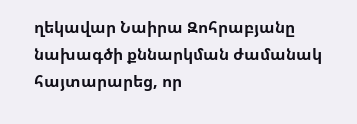ղեկավար Նաիրա Զոհրաբյանը նախագծի քննարկման ժամանակ հայտարարեց, որ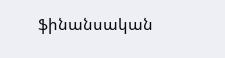ֆինանսական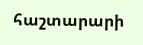հաշտարարի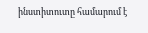ինստիտուտը համարում է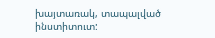խայտառակ, տապալված ինստիտուտ: